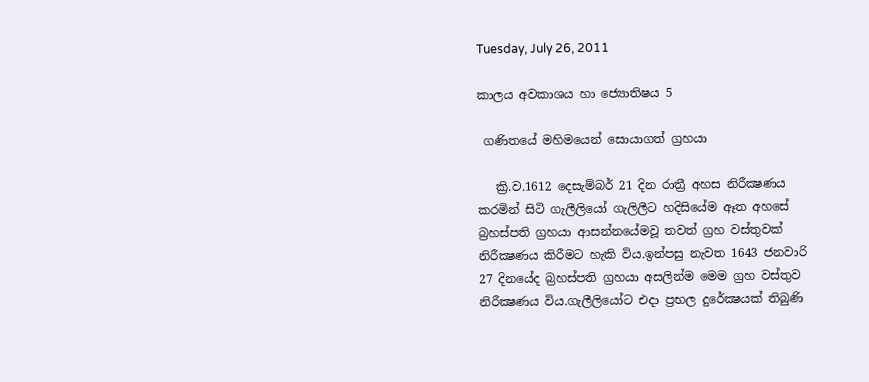Tuesday, July 26, 2011

කාලය අවකාශය හා ජ්‍යොතිෂය 5

 ගණිතයේ මහිමයෙන් සොයාගත් ග්‍රහයා

   ක්‍රි.ව.1612 දෙසැම්බර් 21 දින රාත්‍රී අහස නිරීක්‍ෂණය කරමින් සිටි ගැලීලියෝ ගැලිලීට හදිසියේම ඈත අහසේ බ්‍රහස්පති ග්‍රහයා ආසන්නයේමවූ තවත් ග්‍රහ වස්තුවක් නිරීක්‍ෂණය කිරීමට හැකි විය.ඉන්පසු නැවත 1643 ජනවාරි 27 දිනයේද බ්‍රහස්පති ග්‍රහයා අසලින්ම මෙම ග්‍රහ වස්තුව නිරීක්‍ෂණය විය.ගැලීලියෝට එදා ප්‍රභල දුරේක්‍ෂයක් තිබුණි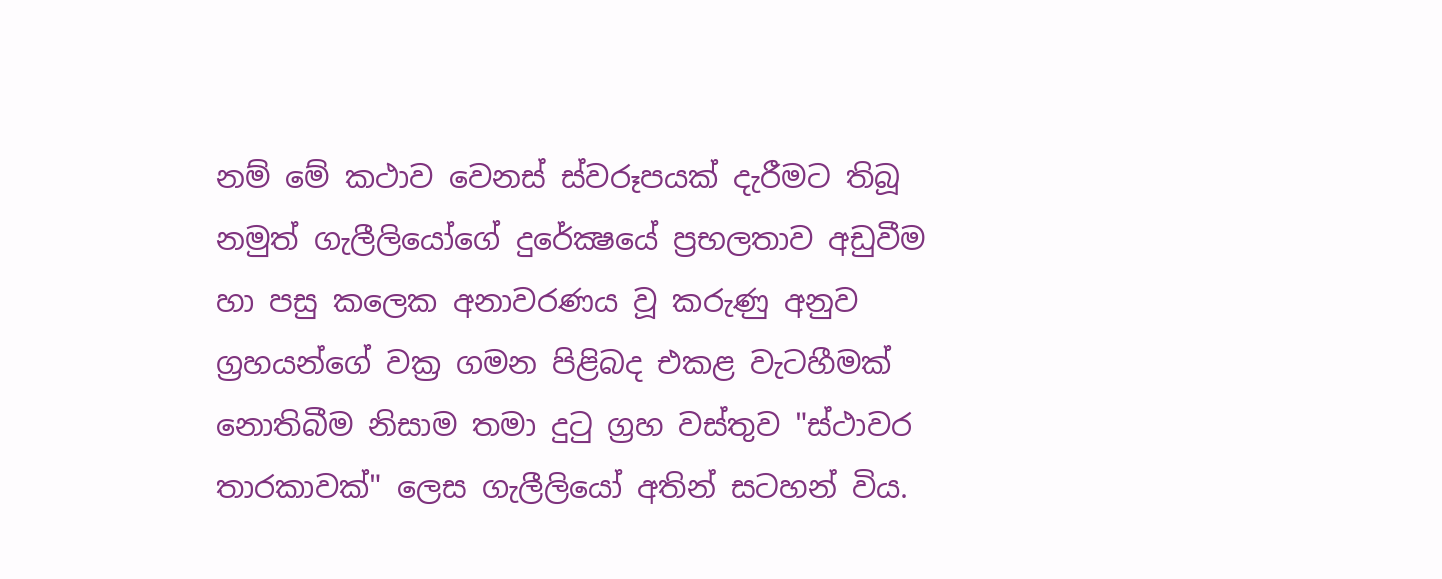නම් මේ කථාව වෙනස් ස්වරූපයක් දැරීමට තිබූ නමුත් ගැලීලියෝගේ දුරේක්‍ෂයේ ප්‍රභලතාව අඩුවීම හා පසු කලෙක අනාවරණය වූ කරුණු අනුව ග්‍රහයන්ගේ වක්‍ර ගමන පිළිබද එකළ වැටහීමක් නොතිබීම නිසාම තමා දුටු ග්‍රහ වස්තුව "ස්ථාවර තාරකාවක්" ලෙස ගැලීලියෝ අතින් සටහන් විය.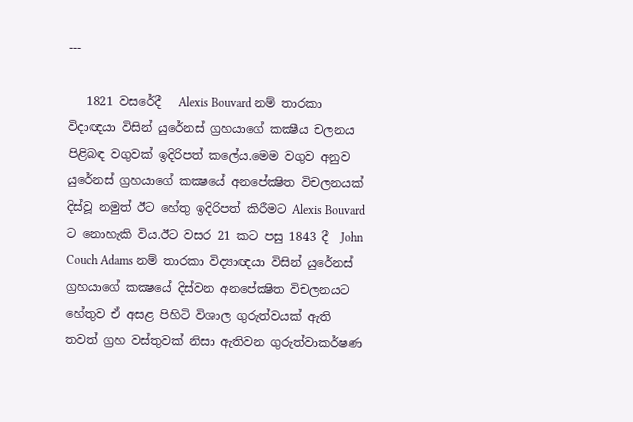---

   1821 වසරේදී   Alexis Bouvard නම් තාරකා විදාඥයා විසින් යුරේනස් ග්‍රහයාගේ කක්‍ෂීය චලනය පිළිබඳ වගුවක් ඉදිරිපත් කලේය.මෙම වගුව අනුව යුරේනස් ග්‍රහයාගේ කක්‍ෂයේ අනපේක්‍ෂිත විචලනයක් දිස්වූ නමුත් ඊට හේතු ඉදිරිපත් කිරීමට Alexis Bouvard   ට නොහැකි විය.ඊට වසර 21 කට පසු 1843 දී  John Couch Adams නම් තාරකා විද්‍යාඥයා විසින් යුරේනස් ග්‍රහයාගේ කක්‍ෂයේ දිස්වන අනපේක්‍ෂිත විචලනයට හේතුව ඒ අසළ පිහිටි විශාල ගුරුත්වයක් ඇති තවත් ග්‍රහ වස්තුවක් නිසා ඇතිවන ගුරුත්වාකර්ෂණ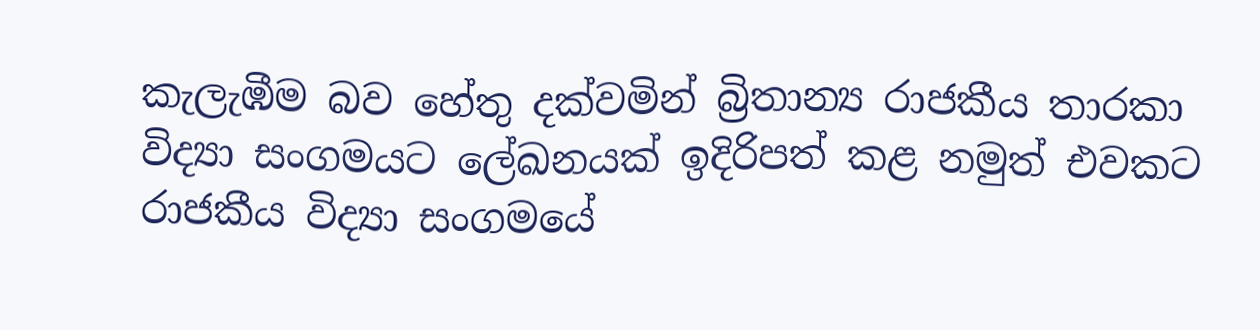කැලැඹීම බව හේතු දක්වමින් බ්‍රිතාන්‍ය රාජකීය තාරකා විද්‍යා සංගමයට ලේඛනයක් ඉදිරිපත් කළ නමුත් එවකට රාජකීය විද්‍යා සංගමයේ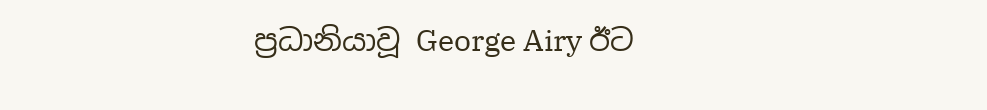ප්‍රධානියාවූ George Airy ඊට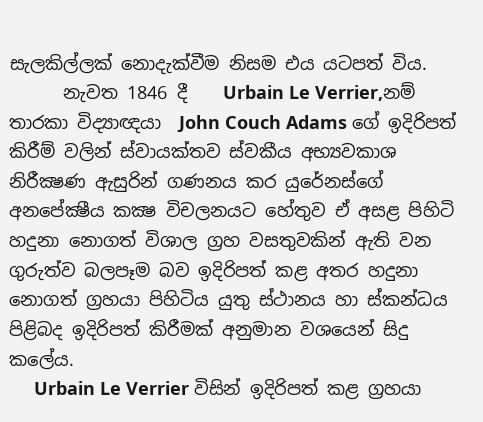සැලකිල්ලක් නොදැක්වීම නිසම එය යටපත් විය.
      නැවත 1846 දී    Urbain Le Verrier,නම් තාරකා විද්‍යාඥයා  John Couch Adams ගේ ඉදිරිපත් කිරීම් වලින් ස්වායක්තව ස්වකීය අභ්‍යවකාශ නිරීක්‍ෂණ ඇසුරින් ගණනය කර යුරේනස්ගේ අනපේක්‍ෂීය කක්‍ෂ විචලනයට හේතුව ඒ අසළ පිහිටි හදුනා නොගත් විශාල ග්‍රහ වසතුවකින් ඇති වන ගුරුත්ව බලපෑම බව ඉදිරිපත් කළ අතර හදුනා නොගත් ග්‍රහයා පිහිටිය යුතු ස්ථානය හා ස්කන්ධය පිළිබද ඉදිරිපත් කිරීමක් අනුමාන වශයෙන් සිදු කලේය.
     Urbain Le Verrier විසින් ඉදිරිපත් කළ ග්‍රහයා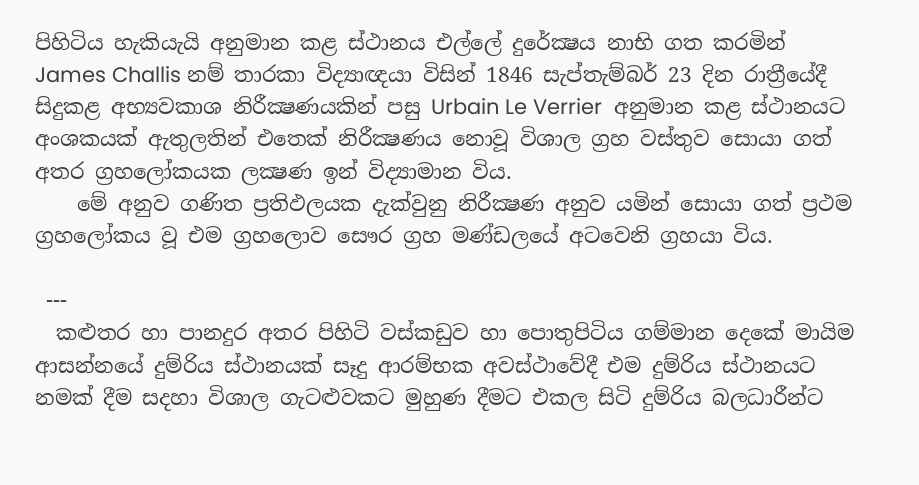පිහිටිය හැකියැයි අනුමාන කළ ස්ථානය එල්ලේ දුරේක්‍ෂය නාභි ගත කරමින්   James Challis නම් තාරකා විද්‍යාඥයා විසින් 1846 සැප්තැම්බර් 23 දින රාත්‍රීයේදී සිදුකළ අභ්‍යවකාශ නිරීක්‍ෂණයකින් පසු Urbain Le Verrier  අනුමාන කළ ස්ථානයට අංශකයක් ඇතුලතින් එතෙක් නිරීක්‍ෂණය නොවූ විශාල ග්‍රහ වස්තුව සොයා ගත් අතර ග්‍රහලෝකයක ලක්‍ෂණ ඉන් විද්‍යාමාන විය.
    මේ අනුව ගණිත ප්‍රතිඵලයක දැක්වුනු නිරීක්‍ෂණ අනුව යමින් සොයා ගත් ප්‍රථම ග්‍රහලෝකය වූ එම ග්‍රහලොව සෞර ග්‍රහ මණ්ඩලයේ අටවෙනි ග්‍රහයා විය.

 ---
  කළුතර හා පානදුර අතර පිහිටි වස්කඩුව හා පොතුපිටිය ගම්මාන දෙකේ මායිම ආසන්නයේ දුම්රිය ස්ථානයක් සෑදු ආරම්භක අවස්ථාවේදී එම දුම්රිය ස්ථානයට නමක් දීම සදහා විශාල ගැටළුවකට මුහුණ දීමට එකල සිටි දුම්රිය බලධාරීන්ට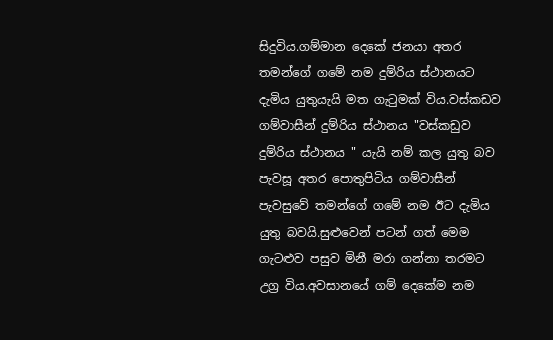සිදුවිය.ගම්මාන දෙකේ ජනයා අතර තමන්ගේ ගමේ නම දුම්රිය ස්ථානයට දැමිය යුතුයැයි මත ගැටුමක් විය.වස්කඩව ගම්වාසීන් දුම්රිය ස්ථානය "වස්කඩුව දුම්රිය ස්ථානය " යැයි නම් කල යුතු බව පැවසූ අතර පොතුපිටිය ගම්වාසීන් පැවසුවේ තමන්ගේ ගමේ නම ඊට දැමිය යුතු බවයි.සුළුවෙන් පටන් ගත් මෙම ගැටළුව පසුව මිනී මරා ගන්නා තරමට උග්‍ර විය.අවසානයේ ගම් දෙකේම නම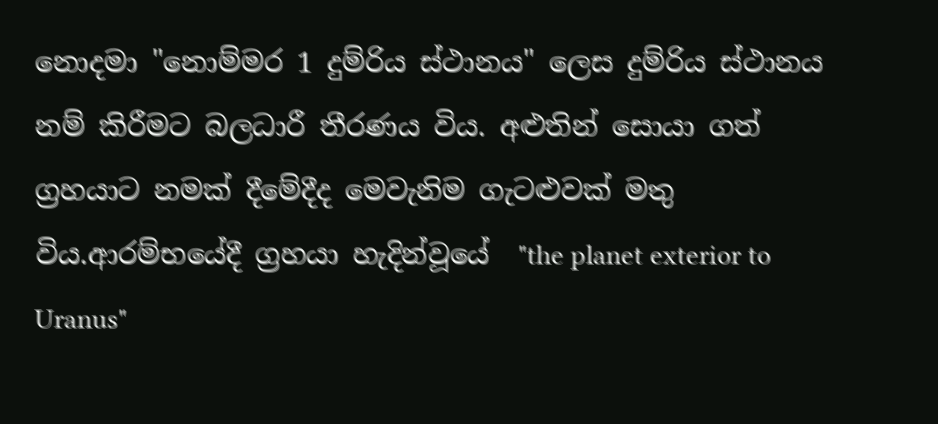නොදමා "නොම්මර 1 දුම්රිය ස්ථානය" ලෙස දුම්රිය ස්ථානය නම් කිරීමට බලධාරී තීරණය විය. අළුතින් සොයා ගත් ග්‍රහයාට නමක් දීමේදීද මෙවැනිම ගැටළුවක් මතු විය.ආරම්භයේදී ග්‍රහයා හැදින්වූයේ  "the planet exterior to Uranus"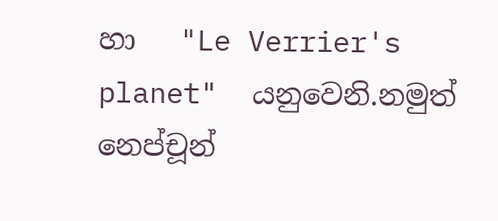හා   "Le Verrier's planet"  යනුවෙනි.නමුත් නෙප්චූන්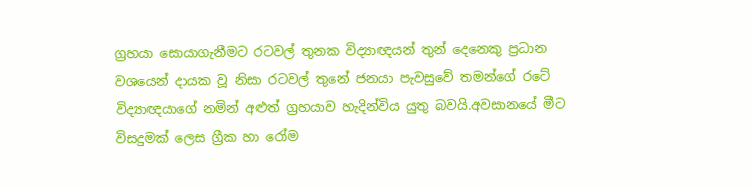ග්‍රහයා සොයාගැනීමට රටවල් තුනක විද්‍යාඥයන් තුන් දෙනෙකු ප්‍රධාන වශයෙන් දායක වූ නිසා රටවල් තුනේ ජනයා පැවසුවේ තමන්ගේ රටේ විද්‍යාඥයාගේ නමින් අළුත් ග්‍රහයාව හැදින්විය යුතු බවයි.අවසානයේ මීට විසදුමක් ලෙස ග්‍රීක හා රෝම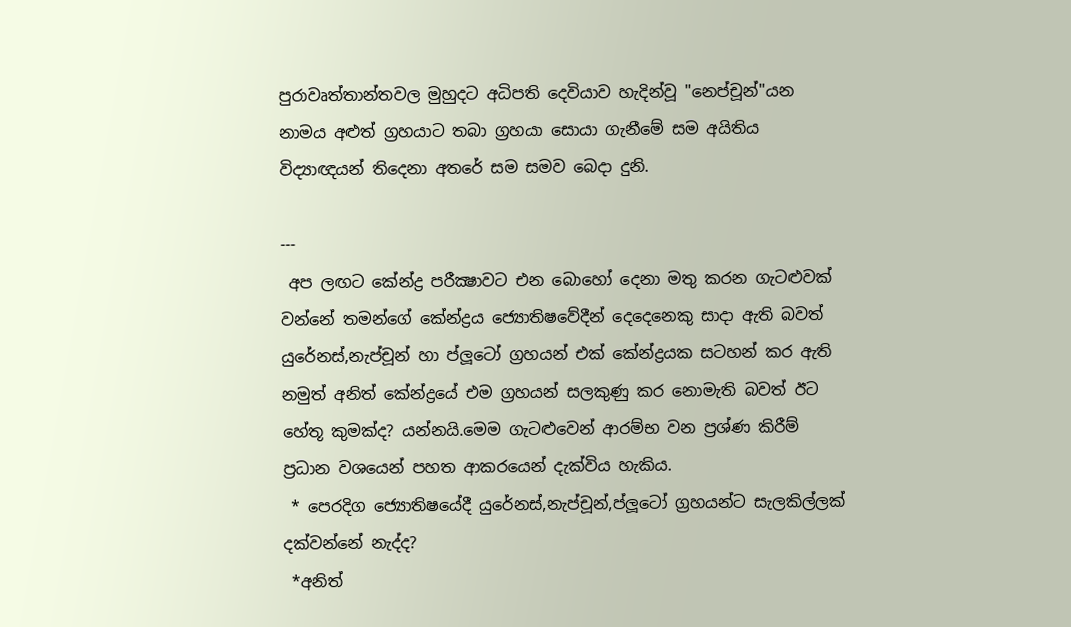පුරාවෘත්තාන්තවල මුහුදට අධිපති දෙවියාව හැදින්වූ "නෙප්චූන්"යන නාමය අළුත් ග්‍රහයාට තබා ග්‍රහයා සොයා ගැනීමේ සම අයිතිය විද්‍යාඥයන් තිදෙනා අතරේ සම සමව බෙදා දුනි.

---
 අප ලඟට කේන්ද්‍ර පරීක්‍ෂාවට එන බොහෝ දෙනා මතු කරන ගැටළුවක් වන්නේ තමන්ගේ කේන්ද්‍රය ජ්‍යොතිෂවේදීන් දෙදෙනෙකු සාදා ඇති බවත් යුරේනස්,නැප්චූන් හා ප්ලූටෝ ග්‍රහයන් එක් කේන්ද්‍රයක සටහන් කර ඇති නමුත් අනිත් කේන්ද්‍රයේ එම ග්‍රහයන් සලකුණු කර නොමැති බවත් ඊට හේතූ කුමක්ද? යන්නයි.මෙම ගැටළුවෙන් ආරම්භ වන ප්‍රශ්ණ කිරීම් ප්‍රධාන වශයෙන් පහත ආකරයෙන් දැක්විය හැකිය.
 * පෙරදිග ජ්‍යොතිෂයේදී යුරේනස්,නැප්චූන්,ප්ලූටෝ ග්‍රහයන්ට සැලකිල්ලක් දක්වන්නේ නැද්ද?
 *අනිත්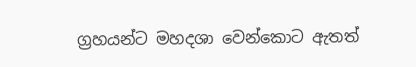ග්‍රහයන්ට මහදශා වෙන්කොට ඇතත්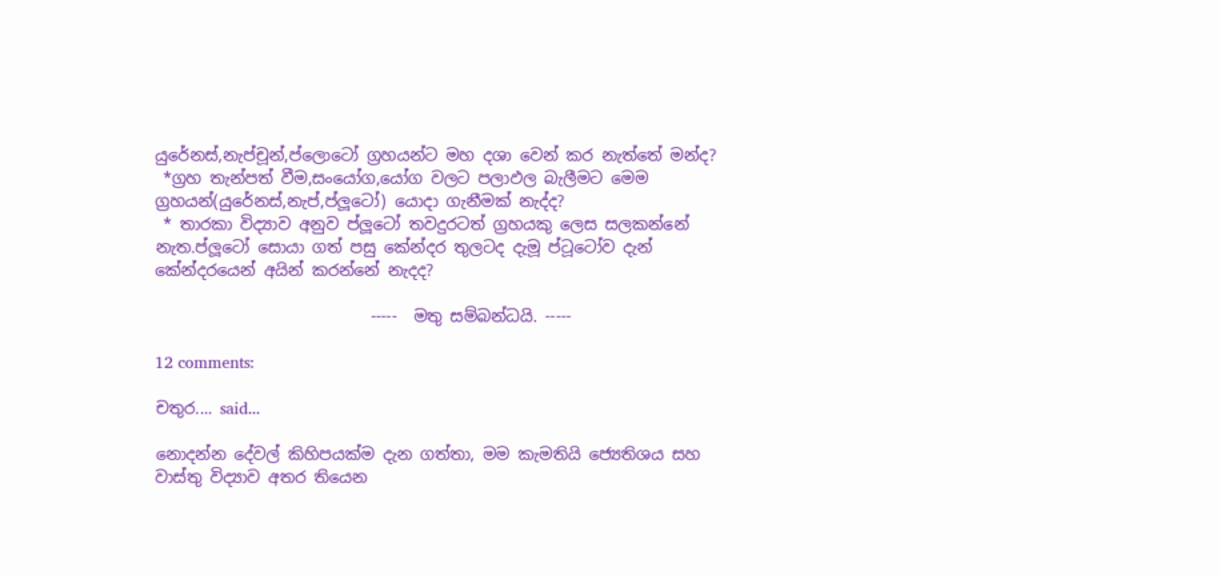යුරේනස්,නැප්චූන්,ප්ලොටෝ ග්‍රහයන්ට මහ දශා වෙන් කර නැත්තේ මන්ද?
 *ග්‍රහ තැන්පත් වීම,සංයෝග,යෝග වලට පලාඵල බැලීමට මෙම ග්‍රහයන්(යුරේනස්,නැප්,ප්ලූටෝ) යොදා ගැනීමක් නැද්ද?
 * තාරකා විද්‍යාව අනුව ප්ලූටෝ තවදුරටත් ග්‍රහයකු ලෙස සලකන්නේ නැත.ප්ලූටෝ සොයා ගත් පසු කේන්දර තුලටද දැමූ ප්ටූටෝව දැන් කේන්දරයෙන් අයින් කරන්නේ නැදද?

                           -----  මතු සම්බන්ධයි. -----

12 comments:

චතුර.... said...

නොදන්න දේවල් කිහිපයක්ම දැන ගත්තා, මම කැමතියි ජ්‍යෙතිශය සහ වාස්තු විද්‍යාව අතර තියෙන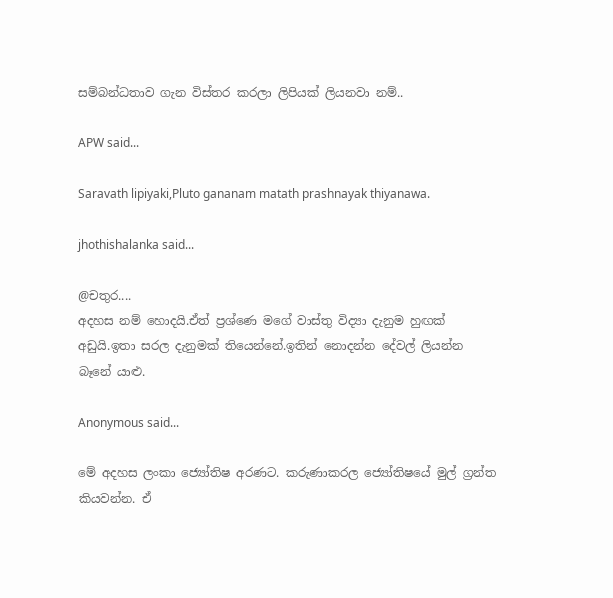සම්බන්ධතාව ගැන විස්තර කරලා ලිපියක් ලියනවා නම්..

APW said...

Saravath lipiyaki,Pluto gananam matath prashnayak thiyanawa.

jhothishalanka said...

@චතුර....
අදහස නම් හොදයි.ඒත් ප්‍රශ්ණෙ මගේ වාස්තු විද්‍යා දැනුම හුඟක් අඩුයි.ඉතා සරල දැනුමක් තියෙන්නේ.ඉතින් නොදන්න දේවල් ලියන්න බෑනේ යාළු.

Anonymous said...

මේ අදහස ලංකා ජ්‍යෝතිෂ අරණට. කරුණාකරල ජ්‍යෝතිෂයේ මුල් ග්‍රන්ත කියවන්න. ඒ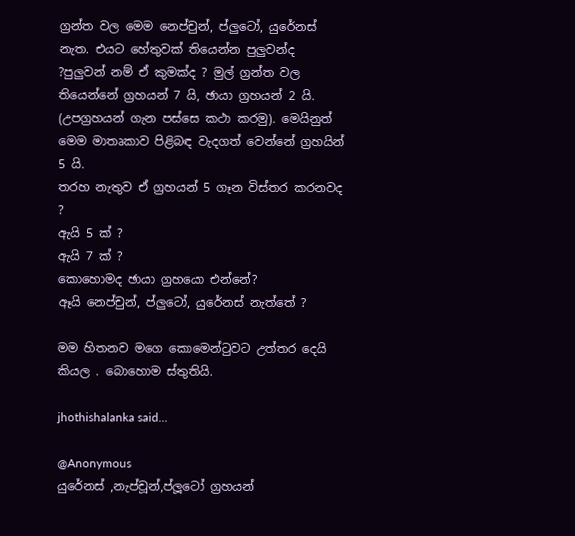ග්‍රන්ත වල මෙම නෙප්චුන්, ප්ලුටෝ, යුරේනස් නැත. එයට හේතුවක් තියෙන්න පුලුවන්ද ?පුලුවන් නම් ඒ කුමක්ද ? මුල් ග්‍රන්ත වල තියෙන්නේ ග්‍රහයන් 7 යි, ඡායා ග්‍රහයන් 2 යි. (උපග්‍රහයන් ගැන පස්සෙ කථා කරමු). මෙයිනුත් මෙම මාතෘකාව පිළිබඳ වැදගත් වෙන්නේ ග්‍රහයින් 5 යි.
තරහ නැතුව ඒ ග්‍රහයන් 5 ගෑන විස්තර කරනවද ?
ඇයි 5 ක් ?
ඇයි 7 ක් ?
කොහොමද ඡායා ග්‍රහයො එන්නේ?
ඈයි නෙප්චුන්, ප්ලුටෝ, යුරේනස් නැත්තේ ?

මම හිතනව මගෙ කොමෙන්ටුවට උත්තර දෙයි කියල . බොහොම ස්තුතියි.

jhothishalanka said...

@Anonymous
යුරේනස් ,නැප්චූන්,ප්ලූටෝ ග්‍රහයන්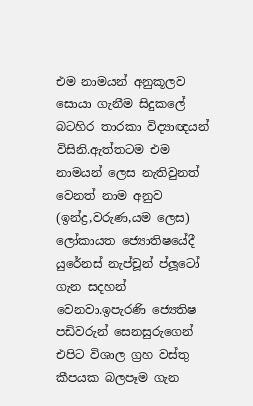එම නාමයන් අනුකූලව සොයා ගැනීම සිදුකලේ බටහිර තාරකා විද්‍යාඥයන් විසිනි.ඇත්තටම එම නාමයන් ලෙස නැතිවුනත් වෙනත් නාම අනුව (ඉන්ද්‍ර,වරුණ,යම ලෙස) ලෝකායත ජ්‍යොතිෂයේදී යුරේනස් නැප්චූන් ප්ලූටෝ ගැන සදහන් වෙනවා.ඉපැරණි ජ්‍යෙතිෂ පඩිවරුන් සෙනසුරුගෙන් එපිට විශාල ග්‍රහ වස්තු කීපයක බලපෑම ගැන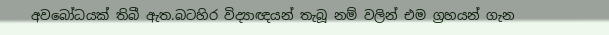අවබෝධයක් තිබී ඇත.බටහිර විද්‍යාඥයන් තැබූ නම් වලින් එම ග්‍රහයන් ගැන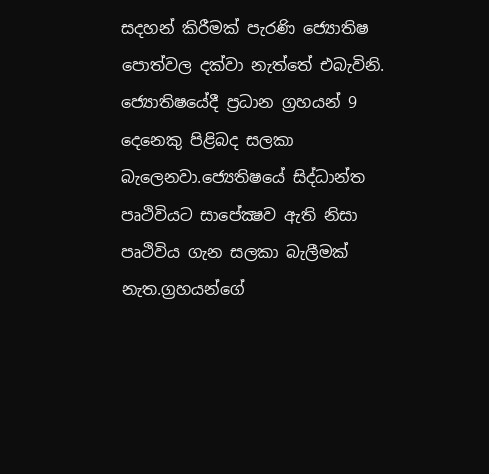සදහන් කිරීමක් පැරණි ජ්‍යොතිෂ පොත්වල දක්වා නැත්තේ එබැවිනි.
ජ්‍යොතිෂයේදී ප්‍රධාන ග්‍රහයන් 9 දෙනෙකු පිළිබද සලකා බැලෙනවා.ජ්‍යෙතිෂයේ සිද්ධාන්ත පෘථිවියට සාපේක්‍ෂව ඇති නිසා පෘථිවිය ගැන සලකා බැලීමක් නැත.ග්‍රහයන්ගේ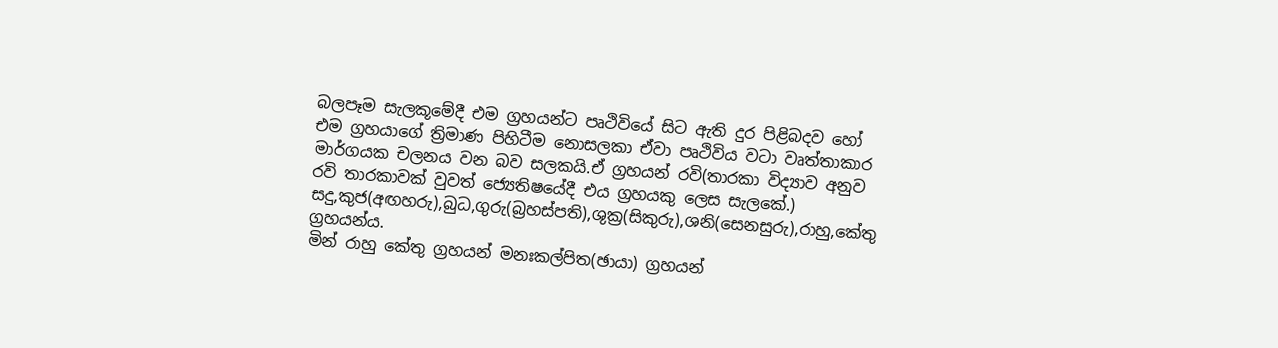බලපෑම සැලකූමේදී එම ග්‍රහයන්ට පෘථිවියේ සිට ඇති දුර පිළිබදව හෝ එම ග්‍රහයාගේ ත්‍රිමාණ පිහිටීම නොසලකා ඒවා පෘථිවිය වටා වෘත්තාකාර මාර්ගයක චලනය වන බව සලකයි.ඒ ග්‍රහයන් රවි(තාරකා විද්‍යාව අනුව රවි තාරකාවක් වුවත් ජ්‍යෙතිෂයේදී එය ග්‍රහයකු ලෙස සැලකේ.) සදු,කුජ(අඟහරු),බුධ,ගුරු(බ්‍රහස්පති),ශුක්‍ර(සිකුරු),ශනි(සෙනසුරු),රාහු,කේතු ග්‍රහයන්ය.
මින් රාහු කේතු ග්‍රහයන් මනඃකල්පිත(ඡායා) ග්‍රහයන්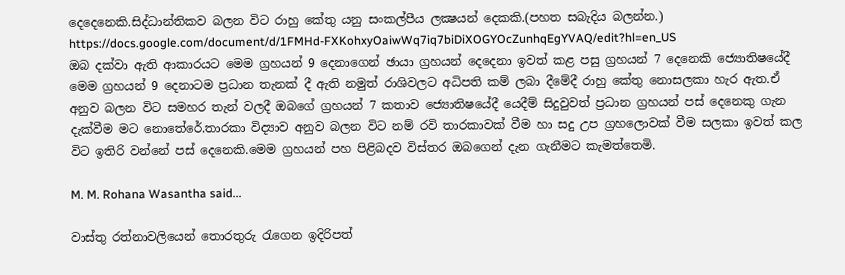දෙදෙනෙකි.සිද්ධාන්තිකව බලන විට රාහු කේතු යනු සංකල්පීය ලක්‍ෂයන් දෙකකි.(පහත සබැදිය බලන්න.)
https://docs.google.com/document/d/1FMHd-FXKohxyOaiwWq7iq7biDiXOGYOcZunhqEgYVAQ/edit?hl=en_US
ඔබ දක්වා ඇති ආකාරයට මෙම ග්‍රහයන් 9 දෙනාගෙන් ඡායා ග්‍රහයන් දෙදෙනා ඉවත් කළ පසු ග්‍රහයන් 7 දෙනෙකි ජ්‍යොතිෂයේදී මෙම ග්‍රහයන් 9 දෙනාටම ප්‍රධාන තැනක් දී ඇති නමුත් රාශිවලට අධිපති කම් ලබා දීමේදී රාහු කේතු නොසලකා හැර ඇත.ඒ අනුව බලන විට සමහර තැන් වලදී ඔබගේ ග්‍රහයන් 7 කතාව ජ්‍යොතිෂයේදී යෙදීම් සිදුවුවත් ප්‍රධාන ග්‍රහයන් පස් දෙනෙකු ගැන දැක්වීම මට නොතේරේ.තාරකා විද්‍යාව අනුව බලන විට නම් රවි තාරකාවක් වීම හා සදු උප ග්‍රහලොවක් වීම සලකා ඉවත් කල විට ඉතිරි වන්නේ පස් දෙනෙකි.මෙම ග්‍රහයන් පහ පිළිබදව විස්තර ඔබගෙන් දැන ගැනීමට කැමත්තෙමි.

M. M. Rohana Wasantha said...

වාස්තු රත්නාවලියෙන් තොරතුරු රැගෙන ඉදිරිපත්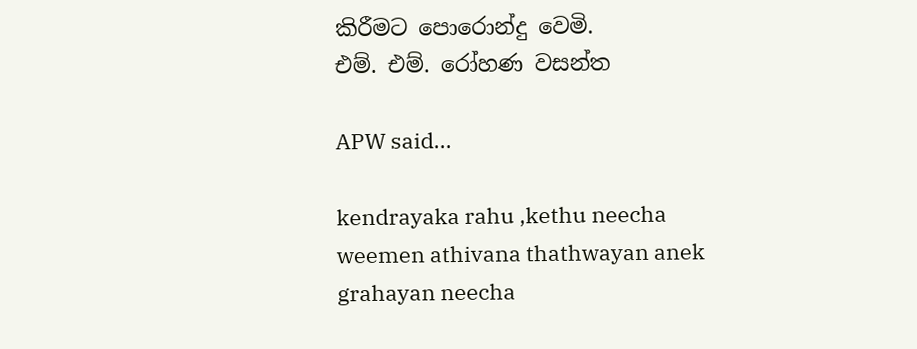කිරීමට පොරොන්දු වෙමි.
එම්. එම්. රෝහණ වසන්ත

APW said...

kendrayaka rahu ,kethu neecha weemen athivana thathwayan anek grahayan neecha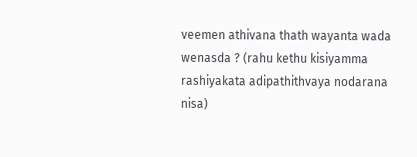veemen athivana thath wayanta wada wenasda ? (rahu kethu kisiyamma rashiyakata adipathithvaya nodarana nisa)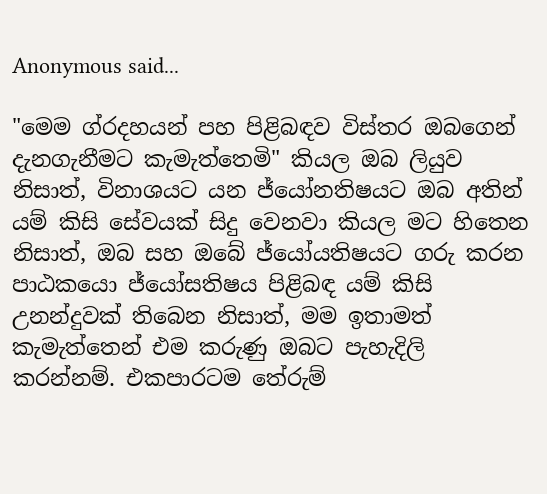Anonymous said...

"මෙම ග්රදහයන් පහ පිළිබඳව විස්තර ඔබගෙන් දැනගැනීමට කැමැත්තෙමි" කියල ඔබ ලියුව නිසාත්, විනාශයට යන ජ්යෝනතිෂයට ඔබ අතින් යම් කිසි සේවයක් සිදු වෙනවා කියල මට හිතෙන නිසාත්, ඔබ සහ ඔබේ ජ්යෝයතිෂයට ගරු කරන පාඨකයො ජ්යෝසතිෂය පිළිබඳ යම් කිසි උනන්දුවක් තිබෙන නිසාත්, මම ඉතාමත් කැමැත්තෙන් එම කරුණු ඔබට පැහැදිලි කරන්නම්. එකපාරටම තේරුම්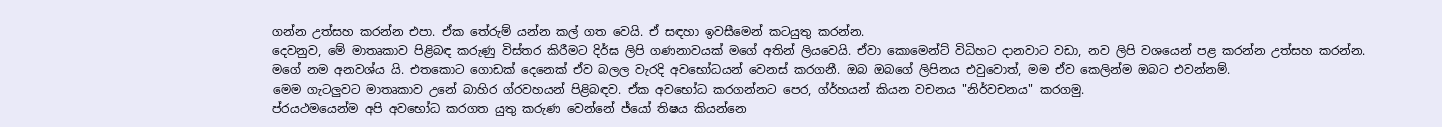ගන්න උත්සහ කරන්න එපා. ඒක තේරුම් යන්න කල් ගත වෙයි. ඒ සඳහා ඉවසීමෙන් කටයුතු කරන්න.
දෙවනුව, මේ මාතෘකාව පිළිබඳ කරුණු විස්තර කිරීමට දිර්ඝ ලිපි ගණනාවයක් මගේ අතින් ලියවෙයි. ඒවා කොමෙන්ට් විධිහට දානවාට වඩා, නව ලිපි වශයෙන් පළ කරන්න උත්සහ කරන්න. මගේ නම අනවශ්ය යි. එතකොට ගොඩක් දෙනෙක් ඒව බලල වැරදි අවභෝධයන් වෙනස් කරගනී. ඔබ ඔබගේ ලිපිනය එවුවොත්, මම ඒව කෙලින්ම ඔබට එවන්නම්.
මෙම ගැටලුවට මාතෘකාව උනේ බාහිර ග්රවහයන් පිළිබඳව. ඒක අවභෝධ කරගන්නට පෙර, ග්ර්හයන් කියන වචනය "නිර්වචනය" කරගමු.
ප්රයථමයෙන්ම අපි අවභෝධ කරගත යුතු කරුණ වෙන්නේ ජ්යෝ තිෂය කියන්නෙ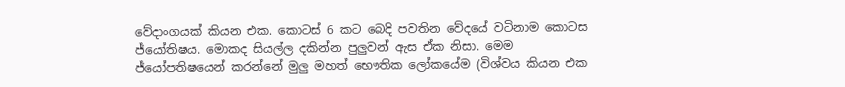වේදාංගයක් කියන එක. කොටස් 6 කට බෙදි පවතින වේදයේ වටිනාම කොටස ජ්යෝතිෂය. මොකද සියල්ල දකින්න පුලුවන් ඇස ඒක නිසා. මෙම ජ්යෝපතිෂයෙන් කරන්නේ මුලු මහත් භෞතික ලෝකයේම (විශ්වය කියන එක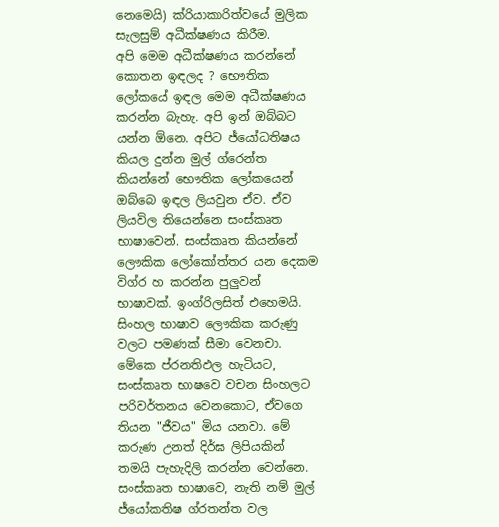නෙමෙයි) ක්රියාකාරිත්වයේ මුලික සැලසුම් අධීක්ෂණය කිරීම.
අපි මෙම අධීක්ෂණය කරන්නේ කොතන ඉඳලද ? භෞතික ලෝකයේ ඉඳල මෙම අධීක්ෂණය කරන්න බැහැ. අපි ඉන් ඔබ්බට යන්න ඕනෙ. අපිට ජ්යෝධතිෂය කියල දුන්න මුල් ග්රෙන්ත කියන්නේ භෞතික ලෝකයෙන් ඔබ්බෙ ඉඳල ලියවුන ඒව. ඒව ලියවිල තියෙන්නෙ සංස්කෘත භාෂාවෙන්. සංස්කෘත කියන්නේ ලෞකික ලෝකෝත්තර යන දෙකම විග්ර හ කරන්න පුලුවන් භාෂාවක්. ඉංග්රිලසිත් එහෙමයි. සිංහල භාෂාව ලෞකික කරුණු වලට පමණක් සීමා වෙනචා. මේකෙ ප්රනතිඵල හැටියට, සංස්කෘත භාෂවෙ වචන සිංහලට පරිවර්තනය වෙනකොට, ඒවගෙ තියන "ජීවය" මිය යනවා. මේ කරුණ උනත් දිර්ඝ ලිපියකින් තමයි පැහැදිලි කරන්න වෙන්නෙ.
සංස්කෘත භාෂාවෙ, නැති නම් මුල් ජ්යෝකතිෂ ග්රතන්ත වල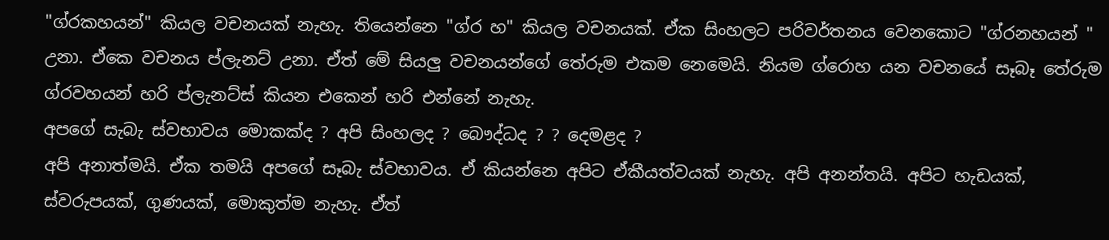"ග්රකහයන්" කියල වචනයක් නැහැ. තියෙන්නෙ "ග්ර හ" කියල වචනයක්. ඒක සිංහලට පරිවර්තනය වෙනකොට "ග්රනහයන් " උනා. ඒකෙ වචනය ප්ලැනට් උනා. ඒත් මේ සියලු වචනයන්ගේ තේරුම එකම නෙමෙයි. නියම ග්රොහ යන වචනයේ සෑබෑ තේරුම ග්රවහයන් හරි ප්ලැනට්ස් කියන එකෙන් හරි එන්නේ නැහැ.
අපගේ සැබැ ස්වභාවය මොකක්ද ? අපි සිංහලද ? බෞද්ධද ? ? දෙමළද ?
අපි අනාත්මයි. ඒක තමයි අපගේ සෑබැ ස්වභාවය. ඒ කියන්නෙ අපිට ඒකීයත්වයක් නැහැ. අපි අනන්තයි. අපිට හැඩයක්, ස්වරුපයක්, ගුණයක්, මොකුත්ම නැහැ. ඒත්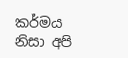කර්මය නිසා අපි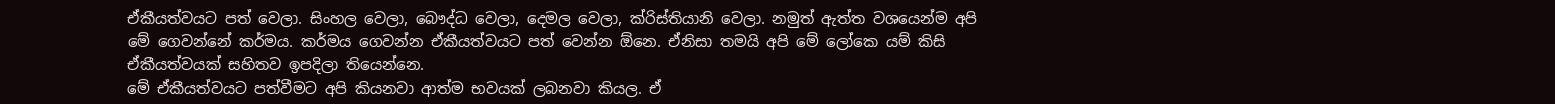ඒකීයත්වයට පත් වෙලා. සිංහල වෙලා, බෞද්ධ වෙලා, දෙමල වෙලා, ක්රිස්තියානි වෙලා. නමුත් ඇත්ත වශයෙන්ම අපි මේ ගෙවන්නේ කර්මය. කර්මය ගෙවන්න ඒකීයත්වයට පත් වෙන්න ඕනෙ. ඒනිසා තමයි අපි මේ ලෝකෙ යම් කිසි ඒකීයත්වයක් සහිතව ඉපදිලා තියෙන්නෙ.
මේ ඒකීයත්වයට පත්වීමට අපි කියනවා ආත්ම භවයක් ලබනවා කියල. ඒ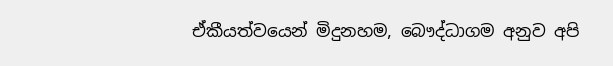ඒකීයත්වයෙන් මිදුනහම, බෞද්ධාගම අනුව අපි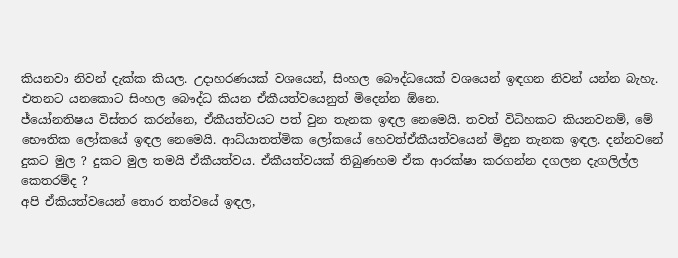කියනවා නිවන් දැක්ක කියල. උදාහරණයක් වශයෙන්, සිංහල බෞද්ධයෙක් වශයෙන් ඉඳගන නිවන් යන්න බැහැ. එතනට යනකොට සිංහල බෞද්ධ කියන ඒකීයත්වයෙනුත් මිදෙන්න ඕනෙ.
ජ්යෝනතිෂය විස්තර කරන්නෙ, ඒකීයත්වයට පත් වුන තැනක ඉඳල නෙමෙයි. තවත් විධිහකට කියනවනම්, මේ භෞතික ලෝකයේ ඉඳල නෙමෙයි. ආධ්යාතත්මික ලෝකයේ හෙවත්ඒකීයත්වයෙන් මිදුන තැනක ඉඳල. දන්නවනේ දුකට මුල ? දුකට මුල තමයි ඒකීයත්වය. ඒකීයත්වයක් තිබුණහම ඒක ආරක්ෂා කරගන්න දගලන දැගලිල්ල කෙතරම්ද ?
අපි ඒකියත්වයෙන් තොර තත්වයේ ඉඳල,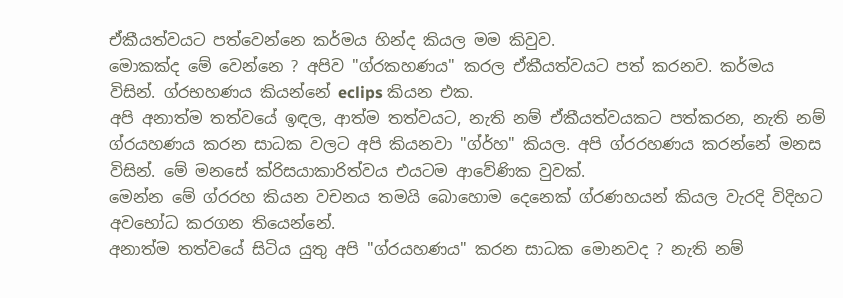ඒකීයත්වයට පත්වෙන්නෙ කර්මය හින්ද කියල මම කිවුව.
මොකක්ද මේ වෙන්නෙ ? අපිව "ග්රකහණය" කරල ඒකීයත්වයට පත් කරනව. කර්මය විසින්. ග්රභහණය කියන්නේ eclips කියන එක.
අපි අනාත්ම තත්වයේ ඉඳල, ආත්ම තත්වයට, නැති නම් ඒකීයත්වයකට පත්කරන, නැති නම් ග්රයහණය කරන සාධක වලට අපි කියනවා "ග්ර්හ" කියල. අපි ග්රරහණය කරන්නේ මනස විසින්. මේ මනසේ ක්රිසයාකාරිත්වය එයටම ආවේණික වුවක්.
මෙන්න මේ ග්රරහ කියන වචනය තමයි බොහොම දෙනෙක් ග්රණහයන් කියල වැරදි විදිහට අවභෝධ කරගන තියෙන්නේ.
අනාත්ම තත්වයේ සිටිය යුතු අපි "ග්රයහණය" කරන සාධක මොනවද ? නැති නම්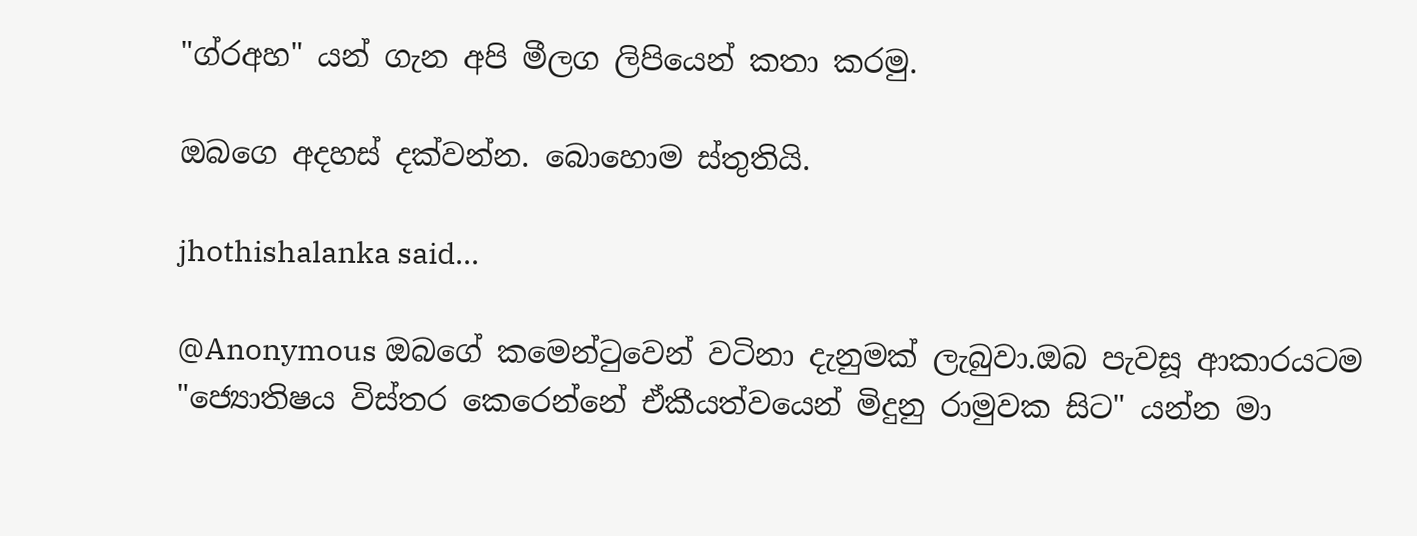"ග්රඅහ" යන් ගැන අපි මීලග ලිපියෙන් කතා කරමු.

ඔබගෙ අදහස් දක්වන්න. බොහොම ස්තුතියි.

jhothishalanka said...

@Anonymous ඔබගේ කමෙන්ටුවෙන් වටිනා දැනුමක් ලැබුවා.ඔබ පැවසූ ආකාරයටම "ජ්‍යොතිෂය විස්තර කෙරෙන්නේ ඒකීයත්වයෙන් මිදුනු රාමුවක සිට" යන්න මා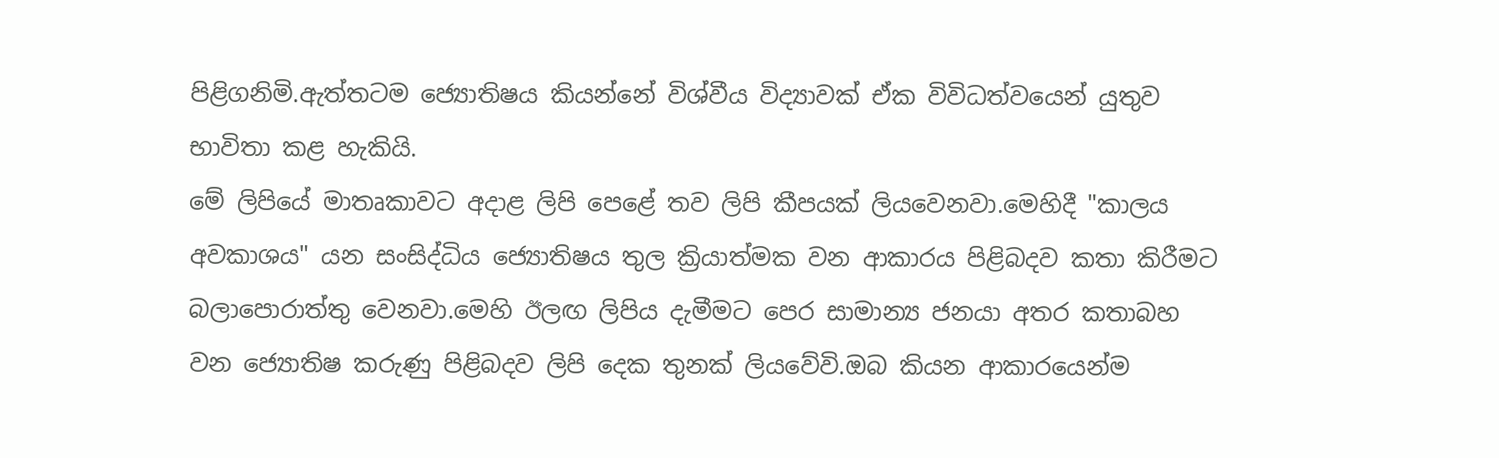පිළිගනිමි.ඇත්තටම ජ්‍යොතිෂය කියන්නේ විශ්වීය විද්‍යාවක් ඒක විවිධත්වයෙන් යුතුව භාවිතා කළ හැකියි.
මේ ලිපියේ මාතෘකාවට අදාළ ලිපි පෙළේ තව ලිපි කීපයක් ලියවෙනවා.මෙහිදී "කාලය අවකාශය" යන සංසිද්ධිය ජ්‍යොතිෂය තුල ක්‍රියාත්මක වන ආකාරය පිළිබදව කතා කිරීමට බලාපොරාත්තු වෙනවා.මෙහි ඊලඟ ලිපිය දැමීමට පෙර සාමාන්‍ය ජනයා අතර කතාබහ වන ජ්‍යොතිෂ කරුණු පිළිබදව ලිපි දෙක තුනක් ලියවේවි.ඔබ කියන ආකාරයෙන්ම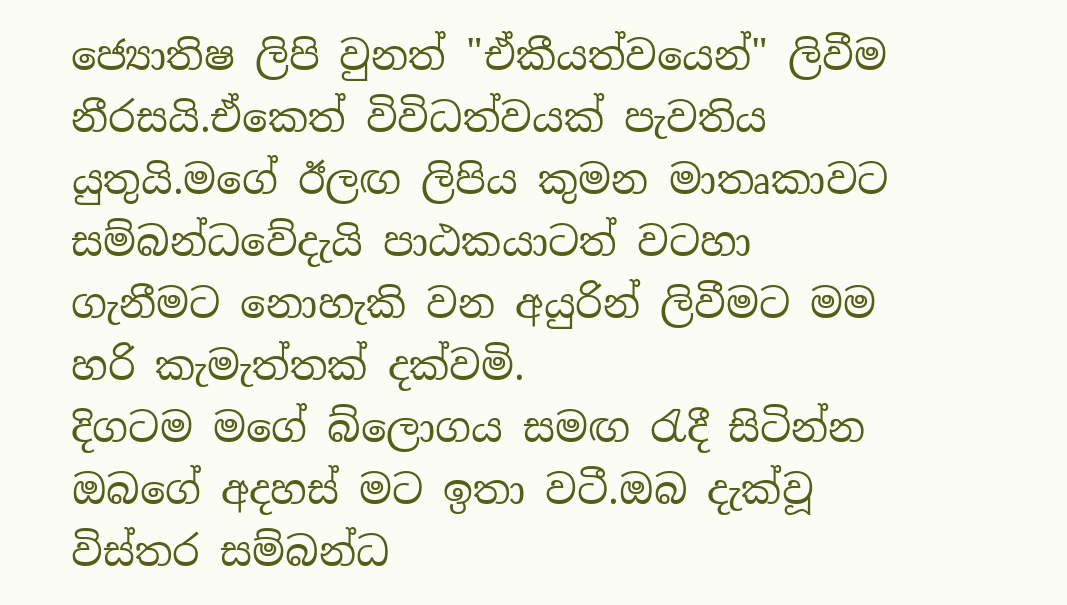ජ්‍යොතිෂ ලිපි වුනත් "ඒකීයත්වයෙන්" ලිවීම නීරසයි.ඒකෙත් විවිධත්වයක් පැවතිය යුතුයි.මගේ ඊලඟ ලිපිය කුමන මාතෘකාවට සම්බන්ධවේදැයි පාඨකයාටත් වටහා ගැනීමට නොහැකි වන අයුරින් ලිවීමට මම හරි කැමැත්තක් දක්වමි.
දිගටම මගේ බ්ලොගය සමඟ රැදී සිටින්න ඔබගේ අදහස් මට ඉතා වටී.ඔබ දැක්වූ විස්තර සම්බන්ධ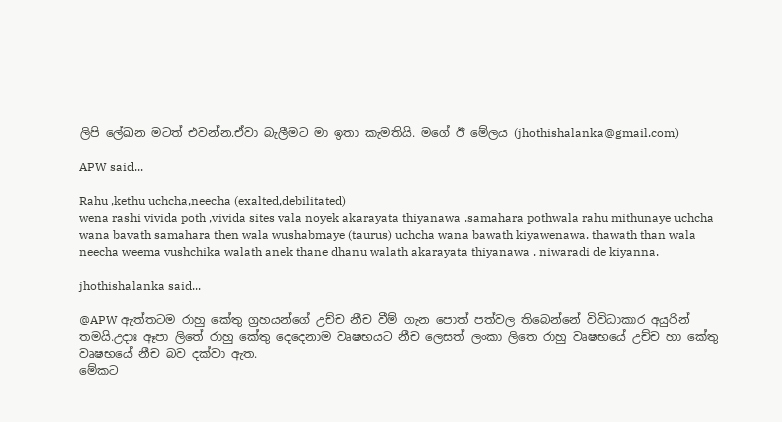ලිපි ලේඛන මටත් එවන්න.ඒවා බැලීමට මා ඉතා කැමතියි. මගේ ඊ මේලය (jhothishalanka@gmail.com)

APW said...

Rahu ,kethu uchcha,neecha (exalted,debilitated)
wena rashi vivida poth ,vivida sites vala noyek akarayata thiyanawa .samahara pothwala rahu mithunaye uchcha wana bavath samahara then wala wushabmaye (taurus) uchcha wana bawath kiyawenawa. thawath than wala neecha weema vushchika walath anek thane dhanu walath akarayata thiyanawa . niwaradi de kiyanna.

jhothishalanka said...

@APW ඇත්තටම රාහු කේතු ග්‍රහයන්ගේ උච්ච නීච වීම් ගැන පොත් පත්වල තිබෙන්නේ විවිධාකාර අයුරින් තමයි.උදාඃ ඈපා ලිතේ රාහු කේතු දෙදෙනාම වෘෂභයට නීච ලෙසත් ලංකා ලිතෙ රාහු වෘෂභයේ උච්ච හා කේතු වෘෂභයේ නීච බව දක්වා ඇත.
මේකට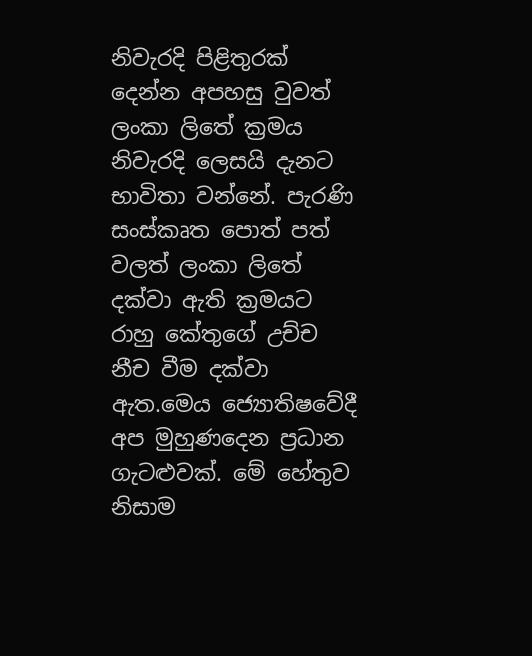නිවැරදි පිළිතුරක් දෙන්න අපහසු වුවත් ලංකා ලිතේ ක්‍රමය නිවැරදි ලෙසයි දැනට භාවිතා වන්නේ. පැරණි සංස්කෘත පොත් පත් වලත් ලංකා ලිතේ දක්වා ඇති ක්‍රමයට රාහු කේතුගේ උච්ච නීච වීම දක්වා ඇත.මෙය ජ්‍යොතිෂවේදී අප මුහුණදෙන ප්‍රධාන ගැටළුවක්. මේ හේතුව නිසාම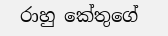රාහු කේතුගේ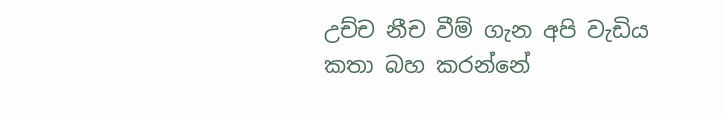උච්ච නීච වීම් ගැන අපි වැඩිය කතා බහ කරන්නේ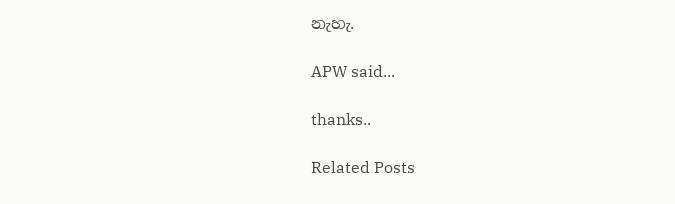නැහැ.

APW said...

thanks..

Related Posts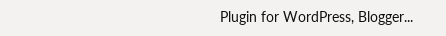Plugin for WordPress, Blogger...